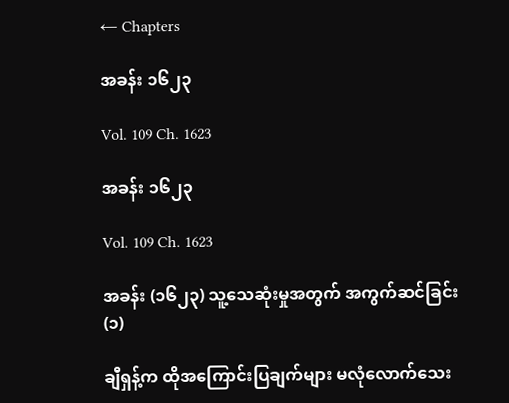← Chapters

အခန်း ၁၆၂၃

Vol. 109 Ch. 1623

အခန်း ၁၆၂၃

Vol. 109 Ch. 1623

အခန်း (၁၆၂၃) သူ့သေဆုံးမှုအတွက် အကွက်ဆင်ခြင်း (၁)

ချီရှန့်က ထိုအကြောင်းပြချက်များ မလုံလောက်သေး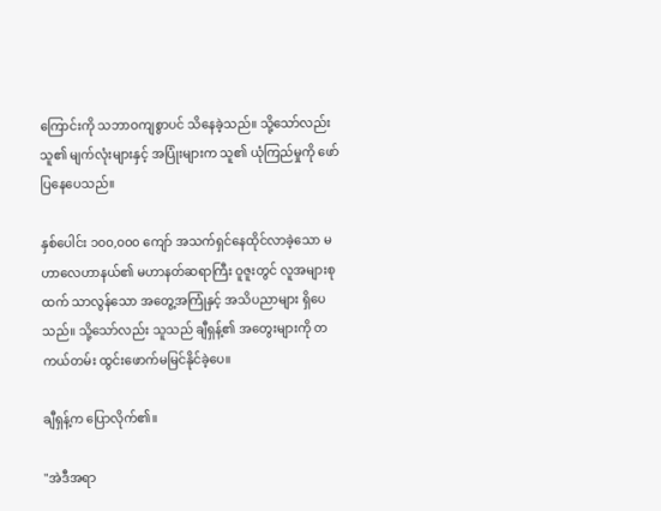ကြောင်းကို သဘာဝကျစွာပင် သိနေခဲ့သည်။ သို့သော်လည်း သူ၏ မျက်လုံးများနှင့် အပြုံးများက သူ၏ ယုံကြည်မှုကို ဖော်ပြနေပေသည်။

နှစ်ပေါင်း ၁၀၀,၀၀၀ ကျော် အသက်ရှင်နေထိုင်လာခဲ့သော မဟာလေဟာနယ်၏ မဟာနတ်ဆရာကြီး ဝူဇူးတွင် လူအများစုထက် သာလွန်သော အတွေ့အကြုံနှင့် အသိပညာများ ရှိပေသည်။ သို့သော်လည်း သူသည် ချီရှန့်၏ အတွေးများကို တကယ်တမ်း ထွင်းဖောက်မမြင်နိုင်ခဲ့ပေ။

ချီရှန့်က ပြောလိုက်၏။

"အဲဒီအရာ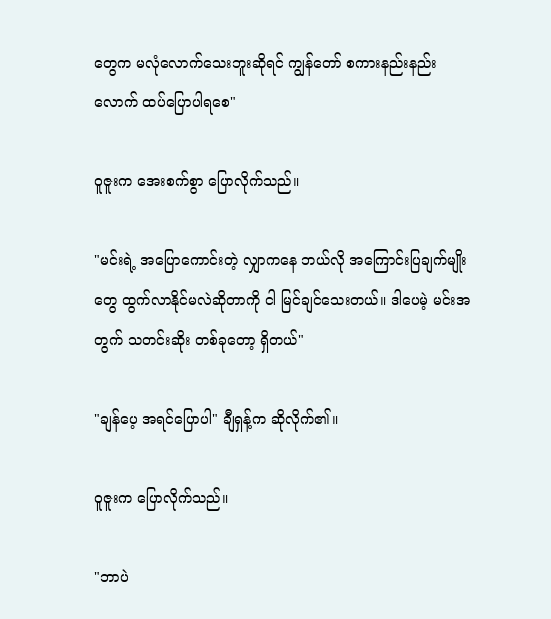တွေက မလုံလောက်သေးဘူးဆိုရင် ကျွန်တော် စကားနည်းနည်းလောက် ထပ်ပြောပါရစေ"

ဝူဇူးက အေးစက်စွာ ပြောလိုက်သည်။

"မင်းရဲ့ အပြောကောင်းတဲ့ လျှာကနေ ဘယ်လို အကြောင်းပြချက်မျိုးတွေ ထွက်လာနိုင်မလဲဆိုတာကို ငါ မြင်ချင်သေးတယ်။ ဒါပေမဲ့ မင်းအတွက် သတင်းဆိုး တစ်ခုတော့ ရှိတယ်"

"ချန်ပေ့ အရင်ပြောပါ" ချီရှန့်က ဆိုလိုက်၏။

ဝူဇူးက ပြောလိုက်သည်။

"ဘာပဲ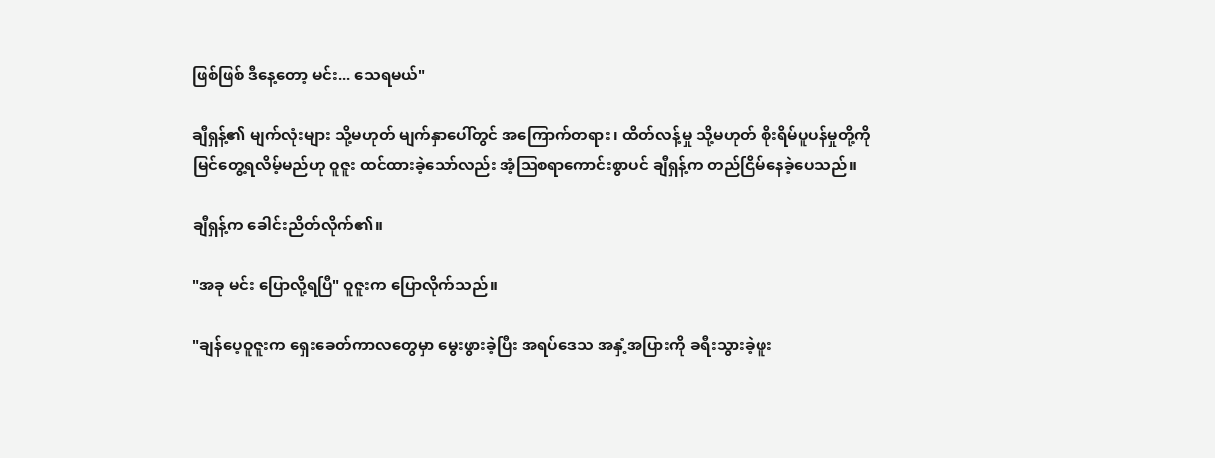ဖြစ်ဖြစ် ဒီနေ့တော့ မင်း... သေရမယ်"

ချီရှန့်၏ မျက်လုံးများ သို့မဟုတ် မျက်နှာပေါ်တွင် အကြောက်တရား၊ ထိတ်လန့်မှု သို့မဟုတ် စိုးရိမ်ပူပန်မှုတို့ကို မြင်တွေ့ရလိမ့်မည်ဟု ဝူဇူး ထင်ထားခဲ့သော်လည်း အံ့ဩစရာကောင်းစွာပင် ချီရှန့်က တည်ငြိမ်နေခဲ့ပေသည်။

ချီရှန့်က ခေါင်းညိတ်လိုက်၏။

"အခု မင်း ပြောလို့ရပြီ" ဝူဇူးက ပြောလိုက်သည်။

"ချန်ပေ့ဝူဇူးက ရှေးခေတ်ကာလတွေမှာ မွေးဖွားခဲ့ပြီး အရပ်ဒေသ အနှံ့အပြားကို ခရီးသွားခဲ့ဖူး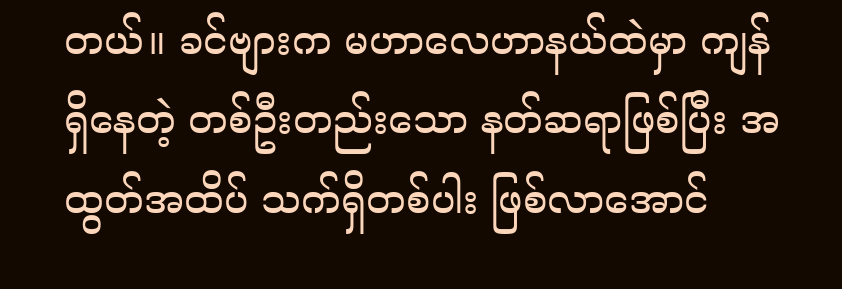တယ်။ ခင်ဗျားက မဟာလေဟာနယ်ထဲမှာ ကျန်ရှိနေတဲ့ တစ်ဦးတည်းသော နတ်ဆရာဖြစ်ပြီး အထွတ်အထိပ် သက်ရှိတစ်ပါး ဖြစ်လာအောင်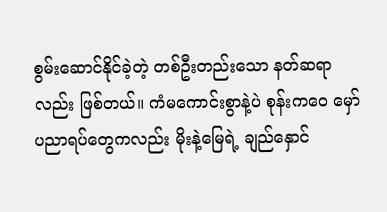စွမ်းဆောင်နိုင်ခဲ့တဲ့ တစ်ဦးတည်းသော နတ်ဆရာလည်း ဖြစ်တယ်။ ကံမကောင်းစွာနဲ့ပဲ စုန်းကဝေ မှော်ပညာရပ်တွေကလည်း မိုးနဲ့မြေရဲ့ ချည်နှောင်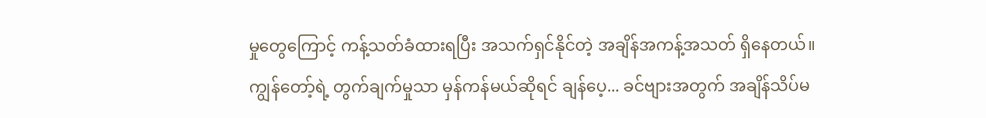မှုတွေကြောင့် ကန့်သတ်ခံထားရပြီး အသက်ရှင်နိုင်တဲ့ အချိန်အကန့်အသတ် ရှိနေတယ်။ ကျွန်တော့်ရဲ့ တွက်ချက်မှုသာ မှန်ကန်မယ်ဆိုရင် ချန်ပေ့... ခင်ဗျားအတွက် အချိန်သိပ်မ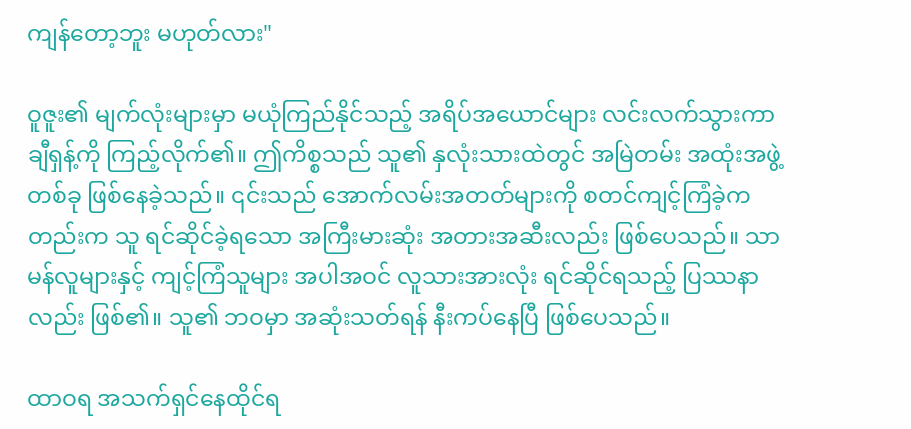ကျန်တော့ဘူး မဟုတ်လား"

ဝူဇူး၏ မျက်လုံးများမှာ မယုံကြည်နိုင်သည့် အရိပ်အယောင်များ လင်းလက်သွားကာ ချီရှန့်ကို ကြည့်လိုက်၏။ ဤကိစ္စသည် သူ၏ နှလုံးသားထဲတွင် အမြဲတမ်း အထုံးအဖွဲ့ တစ်ခု ဖြစ်နေခဲ့သည်။ ၎င်းသည် အောက်လမ်းအတတ်များကို စတင်ကျင့်ကြံခဲ့ကတည်းက သူ ရင်ဆိုင်ခဲ့ရသော အကြီးမားဆုံး အတားအဆီးလည်း ဖြစ်ပေသည်။ သာမန်လူများနှင့် ကျင့်ကြံသူများ အပါအဝင် လူသားအားလုံး ရင်ဆိုင်ရသည့် ပြဿနာလည်း ဖြစ်၏။ သူ၏ ဘဝမှာ အဆုံးသတ်ရန် နီးကပ်နေပြီ ဖြစ်ပေသည်။

ထာဝရ အသက်ရှင်နေထိုင်ရ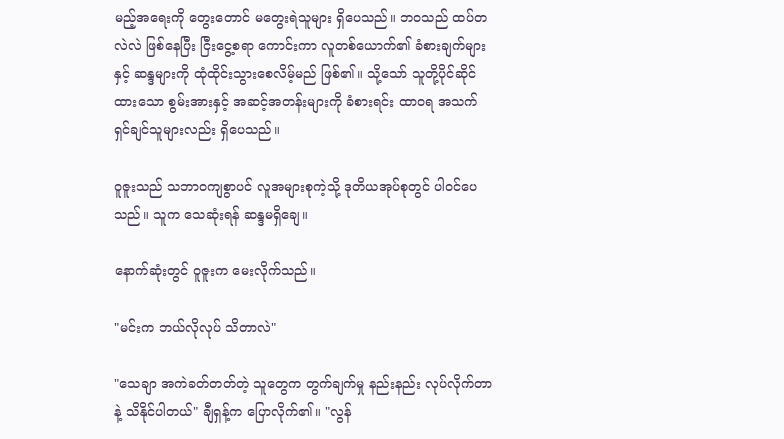မည့်အရေးကို တွေးတောင် မတွေးရဲသူများ ရှိပေသည်။ ဘဝသည် ထပ်တလဲလဲ ဖြစ်နေပြီး ငြီးငွေ့စရာ ကောင်းကာ လူတစ်ယောက်၏ ခံစားချက်များနှင့် ဆန္ဒများကို ထုံထိုင်းသွားစေလိမ့်မည် ဖြစ်၏။ သို့သော် သူတို့ပိုင်ဆိုင်ထားသော စွမ်းအားနှင့် အဆင့်အတန်းများကို ခံစားရင်း ထာဝရ အသက်ရှင်ချင်သူများလည်း ရှိပေသည်။

ဝူဇူးသည် သဘာဝကျစွာပင် လူအများစုကဲ့သို့ ဒုတိယအုပ်စုတွင် ပါဝင်ပေသည်။ သူက သေဆုံးရန် ဆန္ဒမရှိချေ။

နောက်ဆုံးတွင် ဝူဇူးက မေးလိုက်သည်။

"မင်းက ဘယ်လိုလုပ် သိတာလဲ"

"သေချာ အကဲခတ်တတ်တဲ့ သူတွေက တွက်ချက်မှု နည်းနည်း လုပ်လိုက်တာနဲ့ သိနိုင်ပါတယ်" ချီရှန့်က ပြောလိုက်၏။ "လွန်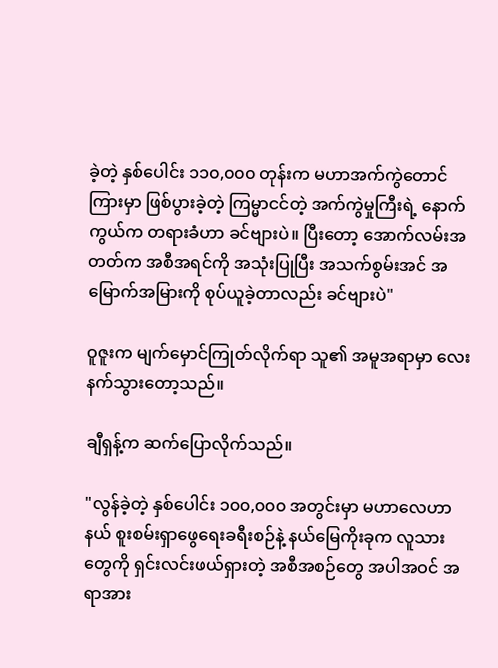ခဲ့တဲ့ နှစ်ပေါင်း ၁၁၀,၀၀၀ တုန်းက မဟာအက်ကွဲတောင်ကြားမှာ ဖြစ်ပွားခဲ့တဲ့ ကြမ္မာငင်တဲ့ အက်ကွဲမှုကြီးရဲ့ နောက်ကွယ်က တရားခံဟာ ခင်ဗျားပဲ။ ပြီးတော့ အောက်လမ်းအတတ်က အစီအရင်ကို အသုံးပြုပြီး အသက်စွမ်းအင် အမြောက်အမြားကို စုပ်ယူခဲ့တာလည်း ခင်ဗျားပဲ"

ဝူဇူးက မျက်မှောင်ကြုတ်လိုက်ရာ သူ၏ အမူအရာမှာ လေးနက်သွားတော့သည်။

ချီရှန့်က ဆက်ပြောလိုက်သည်။

"လွန်ခဲ့တဲ့ နှစ်ပေါင်း ၁၀၀,၀၀၀ အတွင်းမှာ မဟာလေဟာနယ် စူးစမ်းရှာဖွေရေးခရီးစဉ်နဲ့ နယ်မြေကိုးခုက လူသားတွေကို ရှင်းလင်းဖယ်ရှားတဲ့ အစီအစဉ်တွေ အပါအဝင် အရာအား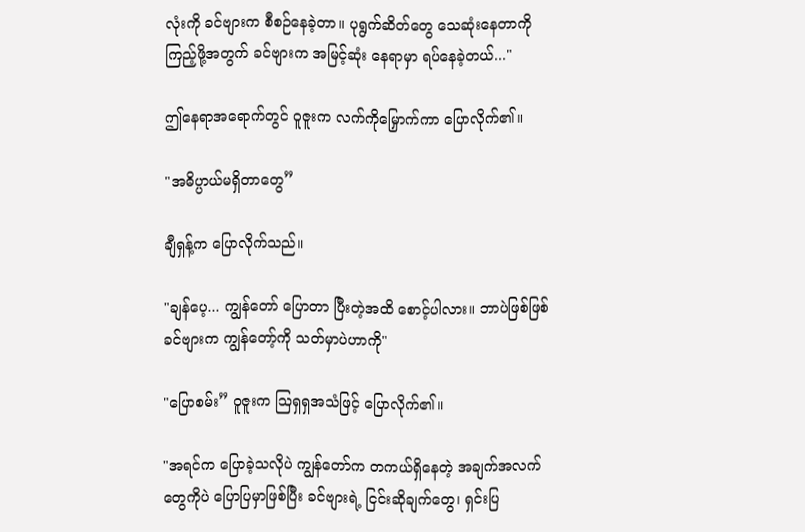လုံးကို ခင်ဗျားက စီစဉ်နေခဲ့တာ။ ပုရွက်ဆိတ်တွေ သေဆုံးနေတာကို ကြည့်ဖို့အတွက် ခင်ဗျားက အမြင့်ဆုံး နေရာမှာ ရပ်နေခဲ့တယ်..."

ဤနေရာအရောက်တွင် ဝူဇူးက လက်ကိုမြှောက်ကာ ပြောလိုက်၏။

"အဓိပ္ပာယ်မရှိတာတွေ”

ချီရှန့်က ပြောလိုက်သည်။

"ချန်ပေ့... ကျွန်တော် ပြောတာ ပြီးတဲ့အထိ စောင့်ပါလား။ ဘာပဲဖြစ်ဖြစ် ခင်ဗျားက ကျွန်တော့်ကို သတ်မှာပဲဟာကို"

"ပြောစမ်း” ဝူဇူးက ဩရှရှအသံဖြင့် ပြောလိုက်၏။

"အရင်က ပြောခဲ့သလိုပဲ ကျွန်တော်က တကယ်ရှိနေတဲ့ အချက်အလက်တွေကိုပဲ ပြောပြမှာဖြစ်ပြီး ခင်ဗျားရဲ့ ငြင်းဆိုချက်တွေ၊ ရှင်းပြ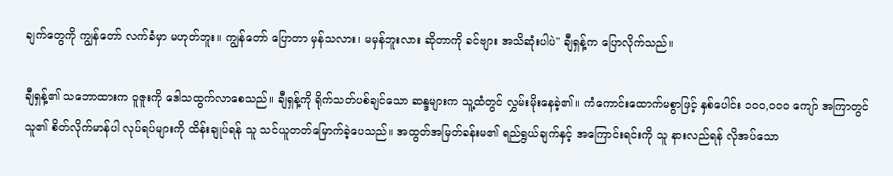ချက်တွေကို ကျွန်တော် လက်ခံမှာ မဟုတ်ဘူး။ ကျွန်တော် ပြောတာ မှန်သလား၊ မမှန်ဘူးလား ဆိုတာကို ခင်ဗျား အသိဆုံးပါပဲ" ချီရှန့်က ပြောလိုက်သည်။

ချီရှန့်၏ သဘောထားက ဝူဇူးကို ဒေါသထွက်လာစေသည်။ ချီရှန့်ကို ရိုက်သတ်ပစ်ချင်သော ဆန္ဒများက သူ့ထံတွင် လွှမ်းမိုးနေခဲ့၏။ ကံကောင်းထောက်မစွာဖြင့် နှစ်ပေါင်း ၁၀၀,၀၀၀ ကျော် အကြာတွင် သူ၏ စိတ်လိုက်မာန်ပါ လုပ်ရပ်များကို ထိန်းချုပ်ရန် သူ သင်ယူတတ်မြောက်ခဲ့ပေသည်။ အထွတ်အမြတ်ခန်းမ၏ ရည်ရွယ်ချက်နှင့် အကြောင်းရင်းကို သူ နားလည်ရန် လိုအပ်သော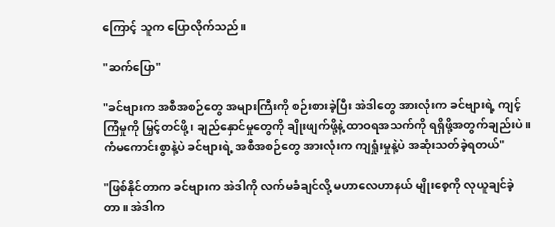ကြောင့် သူက ပြောလိုက်သည်။

"ဆက်ပြော"

"ခင်ဗျားက အစီအစဉ်တွေ အများကြီးကို စဉ်းစားခဲ့ပြီး အဲဒါတွေ အားလုံးက ခင်ဗျားရဲ့ ကျင့်ကြံမှုကို မြှင့်တင်ဖို့၊ ချည်နှောင်မှုတွေကို ချိုးဖျက်ဖို့နဲ့ ထာဝရအသက်ကို ရရှိဖို့အတွက်ချည်းပဲ။ ကံမကောင်းစွာနဲ့ပဲ ခင်ဗျားရဲ့ အစီအစဉ်တွေ အားလုံးက ကျရှုံးမှုနဲ့ပဲ အဆုံးသတ်ခဲ့ရတယ်"

"ဖြစ်နိုင်တာက ခင်ဗျားက အဲဒါကို လက်မခံချင်လို့ မဟာလေဟာနယ် မျိုးစေ့ကို လုယူချင်ခဲ့တာ။ အဲဒါက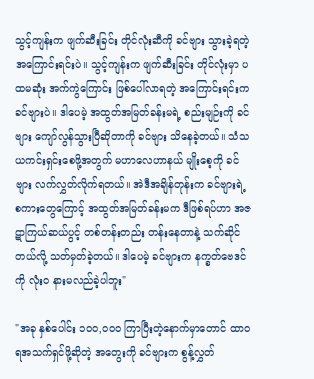သွင့်ကျန်းက ဖျက်ဆီးခြင်း တိုင်လုံးဆီကို ခင်ဗျား သွားခဲ့ရတဲ့ အကြောင်းရင်းပဲ။ သွင့်ကျန်းက ဖျက်ဆီးခြင်း တိုင်လုံးမှာ ပထမဆုံး အက်ကွဲကြောင်း ဖြစ်ပေါ်လာရတဲ့ အကြောင်းရင်းက ခင်ဗျားပဲ။ ဒါပေမဲ့ အထွတ်အမြတ်ခန်းမရဲ့ စည်းမျဉ်းကို ခင်ဗျား ကျော်လွန်သွားပြီဆိုတာကို ခင်ဗျား သိနေခဲ့တယ်။ သံသယကင်းရှင်းစေဖို့အတွက် မဟာလေဟာနယ် မျိုးစေ့ကို ခင်ဗျား လက်လွှတ်လိုက်ရတယ်။ အဲဒီအချိန်တုန်းက ခင်ဗျားရဲ့ စကားတွေကြောင့် အထွတ်အမြတ်ခန်းမက ဒီဖြစ်ရပ်ဟာ အဇဋာကြယ်ဆယ်ပွင့် တစ်တန်းတည်း တန်းနေတာနဲ့ သက်ဆိုင်တယ်လို့ သတ်မှတ်ခဲ့တယ်။ ဒါပေမဲ့ ခင်ဗျားက နက္ခတ်ဗေဒင်ကို လုံးဝ နားမလည်ခဲ့ပါဘူး"

"အခု နှစ်ပေါင်း ၁၀၀,၀၀၀ ကြာပြီးတဲ့နောက်မှာတောင် ထာဝရအသက်ရှင်ဖို့ဆိုတဲ့ အတွေးကို ခင်ဗျားက စွန့်လွှတ်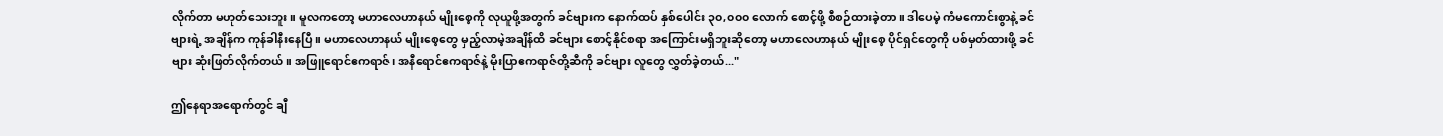လိုက်တာ မဟုတ်သေးဘူး။ မူလကတော့ မဟာလေဟာနယ် မျိုးစေ့ကို လုယူဖို့အတွက် ခင်ဗျားက နောက်ထပ် နှစ်ပေါင်း ၃၀,၀၀၀ လောက် စောင့်ဖို့ စီစဉ်ထားခဲ့တာ။ ဒါပေမဲ့ ကံမကောင်းစွာနဲ့ ခင်ဗျားရဲ့ အချိန်က ကုန်ခါနီးနေပြီ။ မဟာလေဟာနယ် မျိုးစေ့တွေ မှည့်လာမဲ့အချိန်ထိ ခင်ဗျား စောင့်နိုင်စရာ အကြောင်းမရှိဘူးဆိုတော့ မဟာလေဟာနယ် မျိုးစေ့ ပိုင်ရှင်တွေကို ပစ်မှတ်ထားဖို့ ခင်ဗျား ဆုံးဖြတ်လိုက်တယ်။ အဖြူရောင်ဧကရာဇ်၊ အနီရောင်ဧကရာဇ်နဲ့ မိုးပြာဧကရာဇ်တို့ဆီကို ခင်ဗျား လူတွေ လွှတ်ခဲ့တယ်..."

ဤနေရာအရောက်တွင် ချီ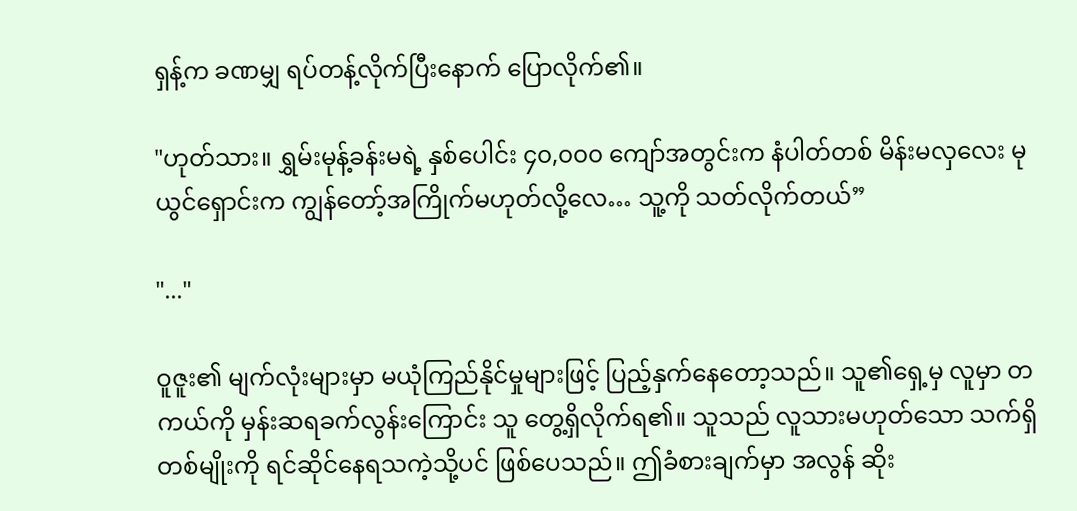ရှန့်က ခဏမျှ ရပ်တန့်လိုက်ပြီးနောက် ပြောလိုက်၏။

"ဟုတ်သား။ ရွှမ်းမုန့်ခန်းမရဲ့ နှစ်ပေါင်း ၄၀,၀၀၀ ကျော်အတွင်းက နံပါတ်တစ် မိန်းမလှလေး မုယွင်ရှောင်းက ကျွန်တော့်အကြိုက်မဟုတ်လို့လေ… သူ့ကို သတ်လိုက်တယ်”

"..."

ဝူဇူး၏ မျက်လုံးများမှာ မယုံကြည်နိုင်မှုများဖြင့် ပြည့်နှက်နေတော့သည်။ သူ၏ရှေ့မှ လူမှာ တကယ်ကို မှန်းဆရခက်လွန်းကြောင်း သူ တွေ့ရှိလိုက်ရ၏။ သူသည် လူသားမဟုတ်သော သက်ရှိတစ်မျိုးကို ရင်ဆိုင်နေရသကဲ့သို့ပင် ဖြစ်ပေသည်။ ဤခံစားချက်မှာ အလွန် ဆိုး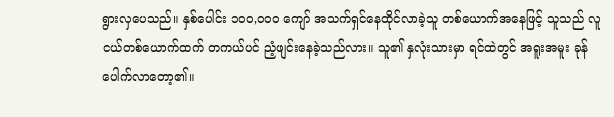ရွားလှပေသည်။ နှစ်ပေါင်း ၁၀၀,၀၀၀ ကျော် အသက်ရှင်နေထိုင်လာခဲ့သူ တစ်ယောက်အနေဖြင့် သူသည် လူငယ်တစ်ယောက်ထက် တကယ်ပင် ညံ့ဖျင်းနေခဲ့သည်လား။ သူ၏ နှလုံးသားမှာ ရင်ထဲတွင် အရူးအမူး ခုန်ပေါက်လာတော့၏။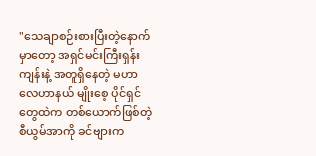"သေချာစဉ်းစားပြီးတဲ့နောက်မှာတော့ အရှင်မင်းကြီးရှန်းကျန်းနဲ့ အတူရှိနေတဲ့ မဟာလေဟာနယ် မျိုးစေ့ ပိုင်ရှင်တွေထဲက တစ်ယောက်ဖြစ်တဲ့ စီယွမ်အာကို ခင်ဗျားက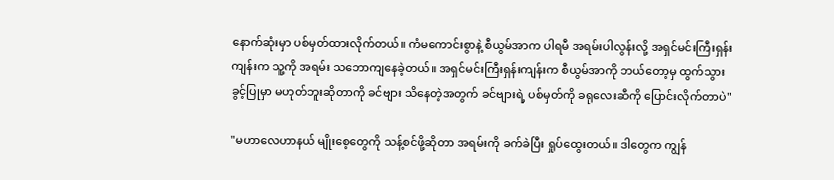နောက်ဆုံးမှာ ပစ်မှတ်ထားလိုက်တယ်။ ကံမကောင်းစွာနဲ့ စီယွမ်အာက ပါရမီ အရမ်းပါလွန်းလို့ အရှင်မင်းကြီးရှန်းကျန်းက သူ့ကို အရမ်း သဘောကျနေခဲ့တယ်။ အရှင်မင်းကြီးရှန်းကျန်းက စီယွမ်အာကို ဘယ်တော့မှ ထွက်သွားခွင့်ပြုမှာ မဟုတ်ဘူးဆိုတာကို ခင်ဗျား သိနေတဲ့အတွက် ခင်ဗျားရဲ့ ပစ်မှတ်ကို ခရုလေးဆီကို ပြောင်းလိုက်တာပဲ"

"မဟာလေဟာနယ် မျိုးစေ့တွေကို သန့်စင်ဖို့ဆိုတာ အရမ်းကို ခက်ခဲပြီး ရှုပ်ထွေးတယ်။ ဒါတွေက ကျွန်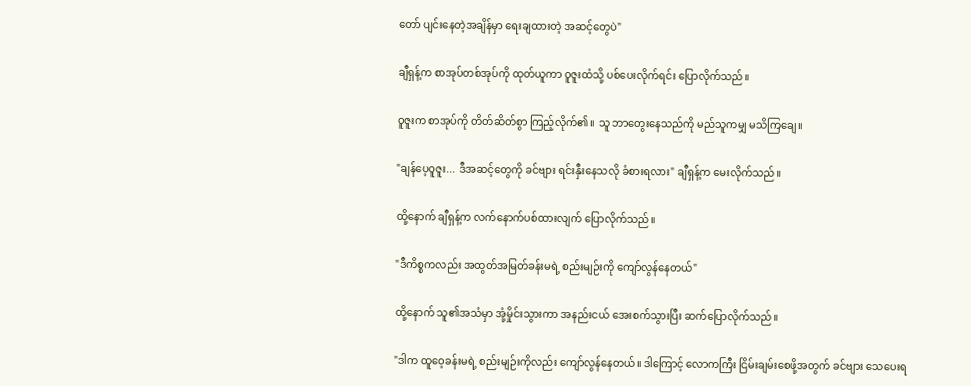တော် ပျင်းနေတဲ့အချိန်မှာ ရေးချထားတဲ့ အဆင့်တွေပဲ"

ချီရှန့်က စာအုပ်တစ်အုပ်ကို ထုတ်ယူကာ ဝူဇူးထံသို့ ပစ်ပေးလိုက်ရင်း ပြောလိုက်သည်။

ဝူဇူးက စာအုပ်ကို တိတ်ဆိတ်စွာ ကြည့်လိုက်၏။ သူ ဘာတွေးနေသည်ကို မည်သူကမျှ မသိကြချေ။

"ချန်ပေ့ဝူဇူး... ဒီအဆင့်တွေကို ခင်ဗျား ရင်းနှီးနေသလို ခံစားရလား" ချီရှန့်က မေးလိုက်သည်။

ထို့နောက် ချီရှန့်က လက်နောက်ပစ်ထားလျက် ပြောလိုက်သည်။

"ဒီကိစ္စကလည်း အထွတ်အမြတ်ခန်းမရဲ့ စည်းမျဉ်းကို ကျော်လွန်နေတယ်"

ထို့နောက် သူ၏အသံမှာ အုံ့မှိုင်းသွားကာ အနည်းငယ် အေးစက်သွားပြီး ဆက်ပြောလိုက်သည်။

"ဒါက ထူဝေ့ခန်းမရဲ့ စည်းမျဉ်းကိုလည်း ကျော်လွန်နေတယ်။ ဒါကြောင့် လောကကြီး ငြိမ်းချမ်းစေဖို့အတွက် ခင်ဗျား သေပေးရ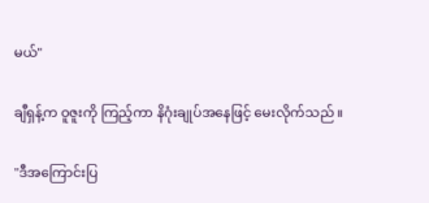မယ်"

ချီရှန့်က ဝူဇူးကို ကြည့်ကာ နိဂုံးချုပ်အနေဖြင့် မေးလိုက်သည်။

"ဒီအကြောင်းပြ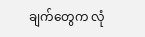ချက်တွေက လုံ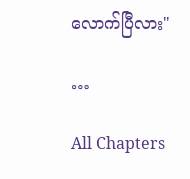လောက်ပြီလား"

…

All Chapters